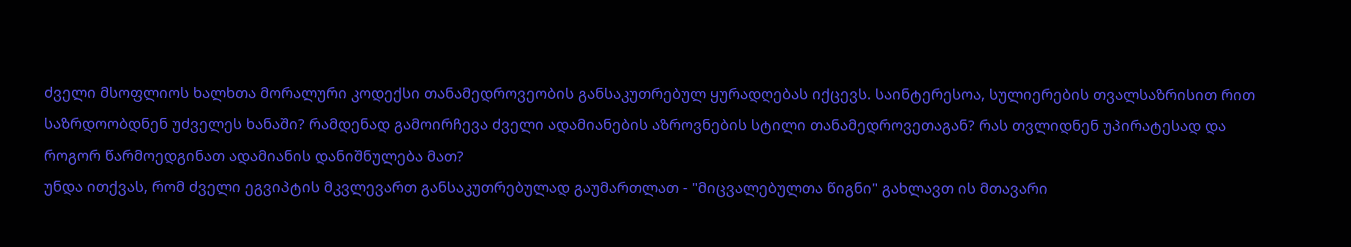ძველი მსოფლიოს ხალხთა მორალური კოდექსი თანამედროვეობის განსაკუთრებულ ყურადღებას იქცევს. საინტერესოა, სულიერების თვალსაზრისით რით საზრდოობდნენ უძველეს ხანაში? რამდენად გამოირჩევა ძველი ადამიანების აზროვნების სტილი თანამედროვეთაგან? რას თვლიდნენ უპირატესად და როგორ წარმოედგინათ ადამიანის დანიშნულება მათ?
უნდა ითქვას, რომ ძველი ეგვიპტის მკვლევართ განსაკუთრებულად გაუმართლათ - "მიცვალებულთა წიგნი" გახლავთ ის მთავარი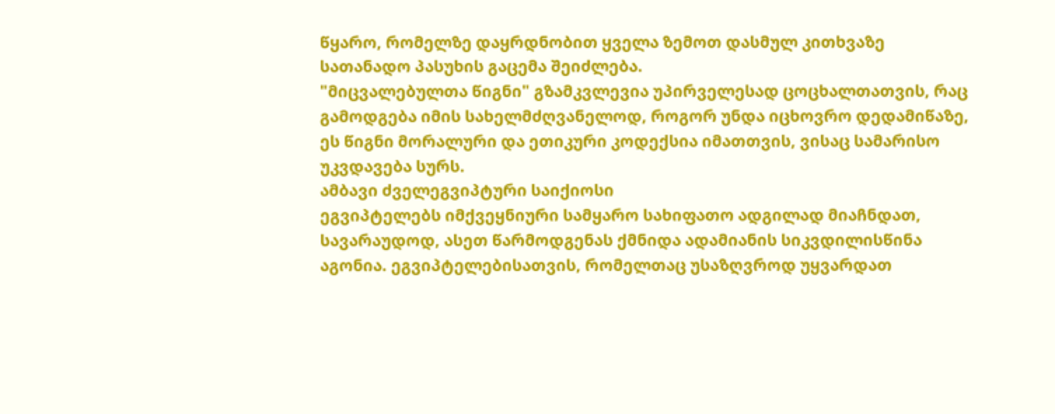წყარო, რომელზე დაყრდნობით ყველა ზემოთ დასმულ კითხვაზე სათანადო პასუხის გაცემა შეიძლება.
"მიცვალებულთა წიგნი" გზამკვლევია უპირველესად ცოცხალთათვის, რაც გამოდგება იმის სახელმძღვანელოდ, როგორ უნდა იცხოვრო დედამიწაზე, ეს წიგნი მორალური და ეთიკური კოდექსია იმათთვის, ვისაც სამარისო უკვდავება სურს.
ამბავი ძველეგვიპტური საიქიოსი
ეგვიპტელებს იმქვეყნიური სამყარო სახიფათო ადგილად მიაჩნდათ, სავარაუდოდ, ასეთ წარმოდგენას ქმნიდა ადამიანის სიკვდილისწინა აგონია. ეგვიპტელებისათვის, რომელთაც უსაზღვროდ უყვარდათ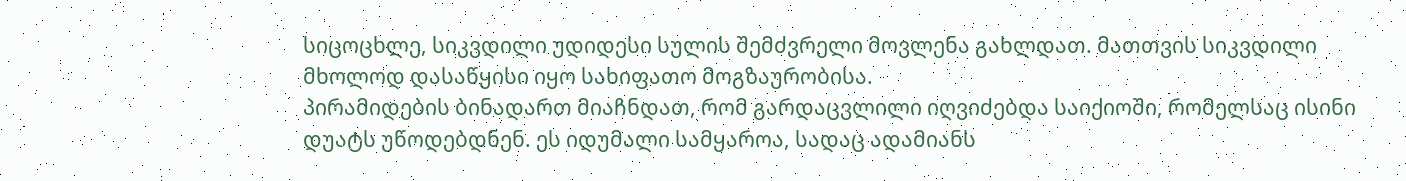სიცოცხლე, სიკვდილი უდიდესი სულის შემძვრელი მოვლენა გახლდათ. მათთვის სიკვდილი მხოლოდ დასაწყისი იყო სახიფათო მოგზაურობისა.
პირამიდების ბინადართ მიაჩნდათ, რომ გარდაცვლილი იღვიძებდა საიქიოში, რომელსაც ისინი დუატს უწოდებდნენ. ეს იდუმალი სამყაროა, სადაც ადამიანს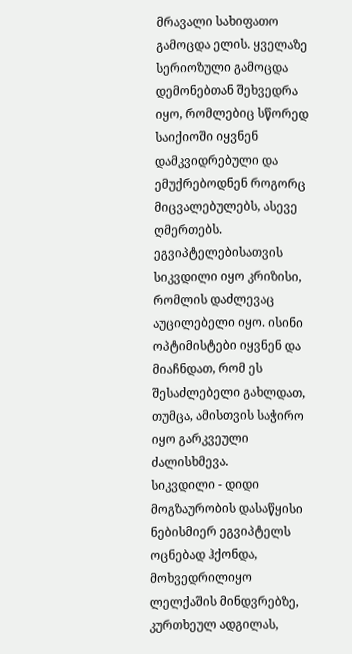მრავალი სახიფათო გამოცდა ელის. ყველაზე სერიოზული გამოცდა დემონებთან შეხვედრა იყო, რომლებიც სწორედ საიქიოში იყვნენ დამკვიდრებული და ემუქრებოდნენ როგორც მიცვალებულებს, ასევე ღმერთებს. ეგვიპტელებისათვის სიკვდილი იყო კრიზისი, რომლის დაძლევაც აუცილებელი იყო. ისინი ოპტიმისტები იყვნენ და მიაჩნდათ, რომ ეს შესაძლებელი გახლდათ, თუმცა, ამისთვის საჭირო იყო გარკვეული ძალისხმევა.
სიკვდილი - დიდი მოგზაურობის დასაწყისი
ნებისმიერ ეგვიპტელს ოცნებად ჰქონდა, მოხვედრილიყო ლელქაშის მინდვრებზე, კურთხეულ ადგილას,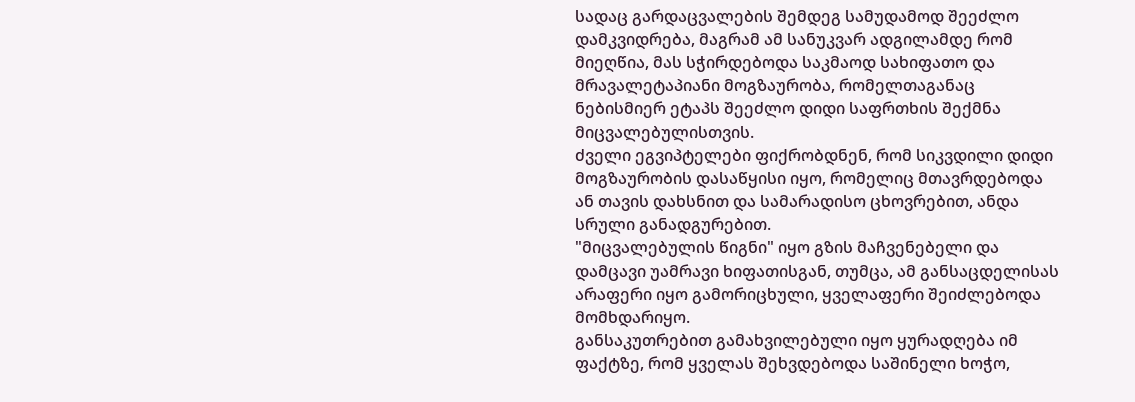სადაც გარდაცვალების შემდეგ სამუდამოდ შეეძლო დამკვიდრება, მაგრამ ამ სანუკვარ ადგილამდე რომ მიეღწია, მას სჭირდებოდა საკმაოდ სახიფათო და მრავალეტაპიანი მოგზაურობა, რომელთაგანაც ნებისმიერ ეტაპს შეეძლო დიდი საფრთხის შექმნა მიცვალებულისთვის.
ძველი ეგვიპტელები ფიქრობდნენ, რომ სიკვდილი დიდი მოგზაურობის დასაწყისი იყო, რომელიც მთავრდებოდა ან თავის დახსნით და სამარადისო ცხოვრებით, ანდა სრული განადგურებით.
"მიცვალებულის წიგნი" იყო გზის მაჩვენებელი და დამცავი უამრავი ხიფათისგან, თუმცა, ამ განსაცდელისას არაფერი იყო გამორიცხული, ყველაფერი შეიძლებოდა მომხდარიყო.
განსაკუთრებით გამახვილებული იყო ყურადღება იმ ფაქტზე, რომ ყველას შეხვდებოდა საშინელი ხოჭო,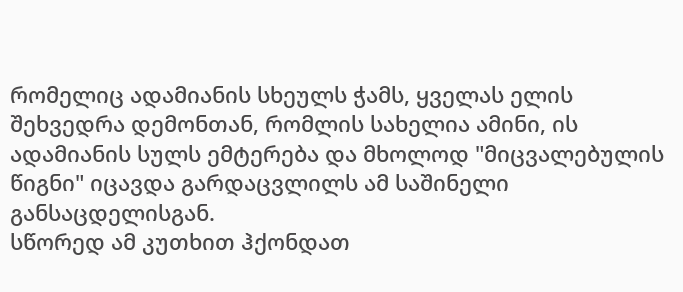რომელიც ადამიანის სხეულს ჭამს, ყველას ელის შეხვედრა დემონთან, რომლის სახელია ამინი, ის ადამიანის სულს ემტერება და მხოლოდ "მიცვალებულის წიგნი" იცავდა გარდაცვლილს ამ საშინელი განსაცდელისგან.
სწორედ ამ კუთხით ჰქონდათ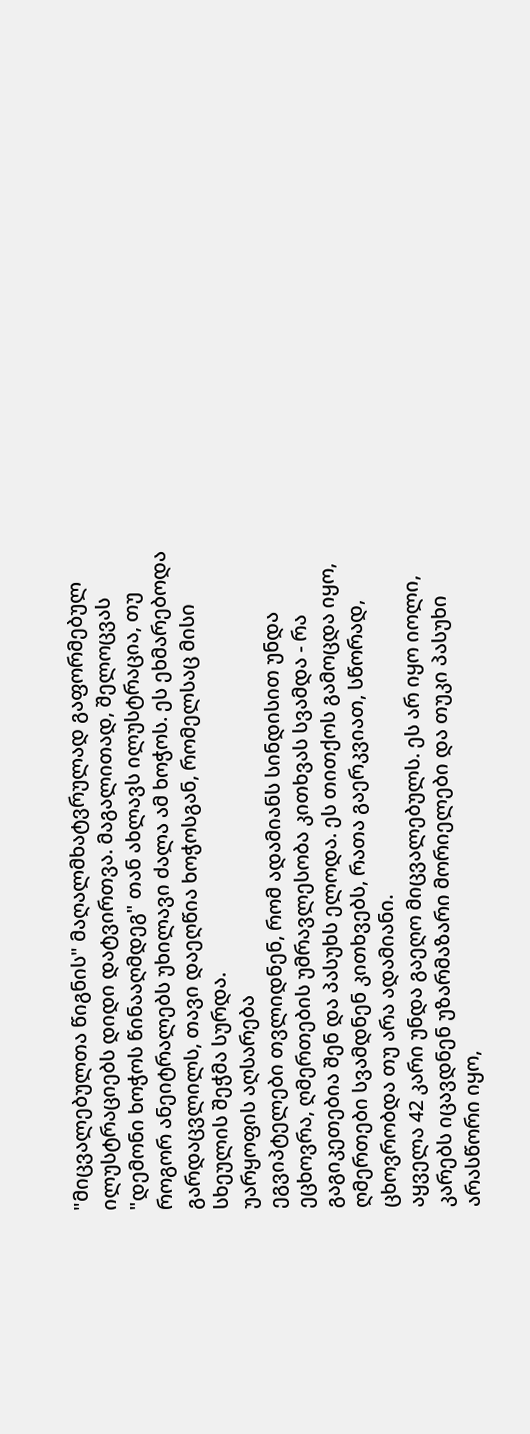"მიცვალებულთა წიგნის" მაღალმხატვრულად გაფორმებულ ილუსტრაციებს დიდი დატვირთვა. მაგალითად, შელოცვას "დემონი ხოჭოს წინააღმდეგ" თან ახლავს ილუსტრაცია, თუ როგორ ანეიტრალებს უხილავი ძალა ამ ხოჭოს. ეს ეხმარებოდა გარდაცვლილს, თავი დაეღწია ხოჭოსგან, რომელსაც მისი სხეულის შეჭმა სურდა.
უარყოფის აღსარება
ეგვიპტელები თვლიდნენ, რომ ადამიანს სინდისით უნდა ეცხოვრა, ღმერთების უმრავლესობა კითხვას სვამდა - რა გაგიკეთებია შენ და პასუხს ელოდა. ეს თითქოს გამოცდა იყო, ღმერთები სვამდნენ კითხვებს, რათა გაერკვიათ, სწორად, ცხოვრობდა თუ არა ადამიანი.
აყველა 42 კარი უნდა გაეღო მიცვალებულს. ეს არ იყო იოლი, კარებს იცავდნენ უზარმაზარი მორიელები და თუკი პასუხი არასწორი იყო,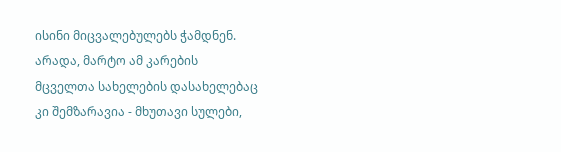ისინი მიცვალებულებს ჭამდნენ. არადა, მარტო ამ კარების მცველთა სახელების დასახელებაც კი შემზარავია - მხუთავი სულები,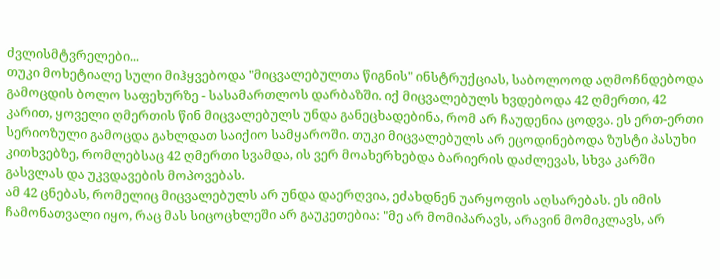ძვლისმტვრელები...
თუკი მოხეტიალე სული მიჰყვებოდა "მიცვალებულთა წიგნის" ინსტრუქციას, საბოლოოდ აღმოჩნდებოდა გამოცდის ბოლო საფეხურზე - სასამართლოს დარბაზში. იქ მიცვალებულს ხვდებოდა 42 ღმერთი, 42 კარით, ყოველი ღმერთის წინ მიცვალებულს უნდა განეცხადებინა, რომ არ ჩაუდენია ცოდვა. ეს ერთ-ერთი სერიოზული გამოცდა გახლდათ საიქიო სამყაროში. თუკი მიცვალებულს არ ეცოდინებოდა ზუსტი პასუხი კითხვებზე, რომლებსაც 42 ღმერთი სვამდა, ის ვერ მოახერხებდა ბარიერის დაძლევას, სხვა კარში გასვლას და უკვდავების მოპოვებას.
ამ 42 ცნებას, რომელიც მიცვალებულს არ უნდა დაერღვია, ეძახდნენ უარყოფის აღსარებას. ეს იმის ჩამონათვალი იყო, რაც მას სიცოცხლეში არ გაუკეთებია: "მე არ მომიპარავს, არავინ მომიკლავს, არ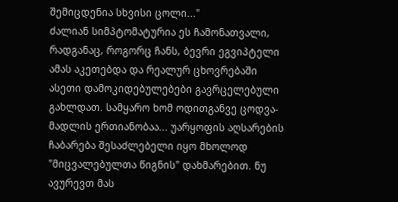შემიცდენია სხვისი ცოლი..."
ძალიან სიმპტომატურია ეს ჩამონათვალი, რადგანაც, როგორც ჩანს, ბევრი ეგვიპტელი ამას აკეთებდა და რეალურ ცხოვრებაში ასეთი დამოკიდებულებები გავრცელებული გახლდათ. სამყარო ხომ ოდითგანვე ცოდვა-მადლის ერთიანობაა... უარყოფის აღსარების ჩაბარება შესაძლებელი იყო მხოლოდ "მიცვალებულთა წიგნის" დახმარებით. ნუ ავურევთ მას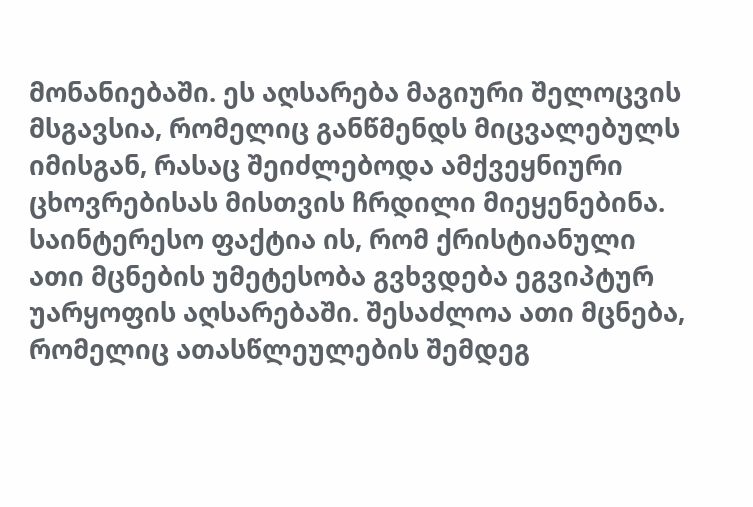მონანიებაში. ეს აღსარება მაგიური შელოცვის მსგავსია, რომელიც განწმენდს მიცვალებულს იმისგან, რასაც შეიძლებოდა ამქვეყნიური ცხოვრებისას მისთვის ჩრდილი მიეყენებინა.
საინტერესო ფაქტია ის, რომ ქრისტიანული ათი მცნების უმეტესობა გვხვდება ეგვიპტურ უარყოფის აღსარებაში. შესაძლოა ათი მცნება, რომელიც ათასწლეულების შემდეგ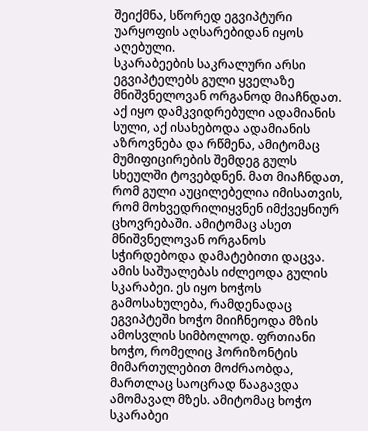შეიქმნა, სწორედ ეგვიპტური უარყოფის აღსარებიდან იყოს აღებული.
სკარაბეების საკრალური არსი
ეგვიპტელებს გული ყველაზე მნიშვნელოვან ორგანოდ მიაჩნდათ. აქ იყო დამკვიდრებული ადამიანის სული, აქ ისახებოდა ადამიანის აზროვნება და რწმენა, ამიტომაც მუმიფიცირების შემდეგ გულს სხეულში ტოვებდნენ. მათ მიაჩნდათ, რომ გული აუცილებელია იმისათვის, რომ მოხვედრილიყვნენ იმქვეყნიურ ცხოვრებაში. ამიტომაც ასეთ მნიშვნელოვან ორგანოს სჭირდებოდა დამატებითი დაცვა.
ამის საშუალებას იძლეოდა გულის სკარაბეი. ეს იყო ხოჭოს გამოსახულება, რამდენადაც ეგვიპტეში ხოჭო მიიჩნეოდა მზის ამოსვლის სიმბოლოდ. ფრთიანი ხოჭო, რომელიც ჰორიზონტის მიმართულებით მოძრაობდა, მართლაც საოცრად წააგავდა ამომავალ მზეს. ამიტომაც ხოჭო სკარაბეი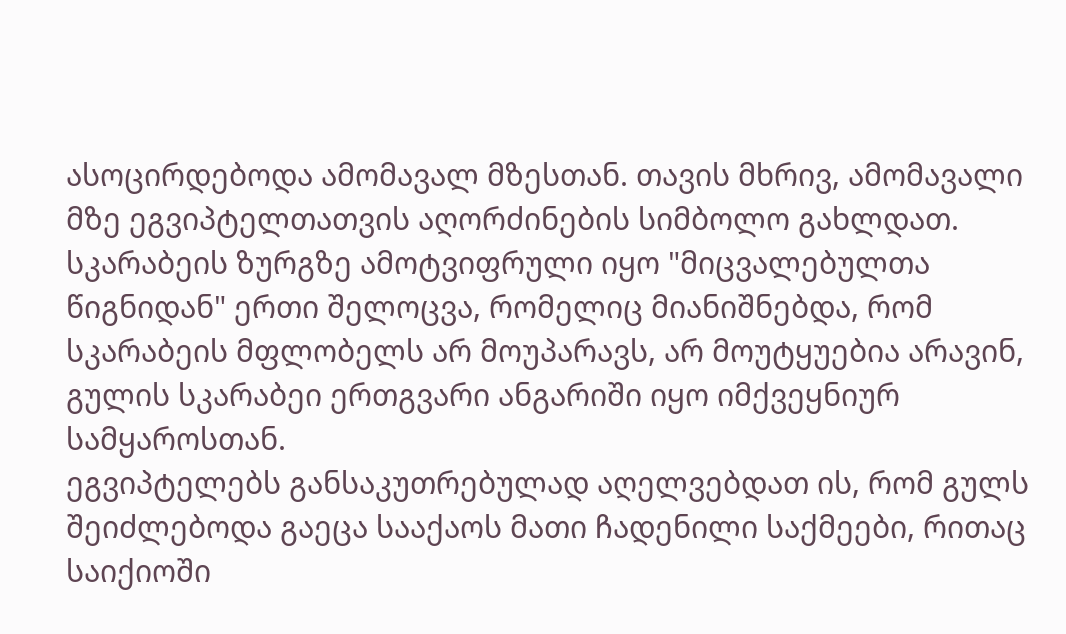ასოცირდებოდა ამომავალ მზესთან. თავის მხრივ, ამომავალი მზე ეგვიპტელთათვის აღორძინების სიმბოლო გახლდათ.
სკარაბეის ზურგზე ამოტვიფრული იყო "მიცვალებულთა წიგნიდან" ერთი შელოცვა, რომელიც მიანიშნებდა, რომ სკარაბეის მფლობელს არ მოუპარავს, არ მოუტყუებია არავინ, გულის სკარაბეი ერთგვარი ანგარიში იყო იმქვეყნიურ სამყაროსთან.
ეგვიპტელებს განსაკუთრებულად აღელვებდათ ის, რომ გულს შეიძლებოდა გაეცა სააქაოს მათი ჩადენილი საქმეები, რითაც საიქიოში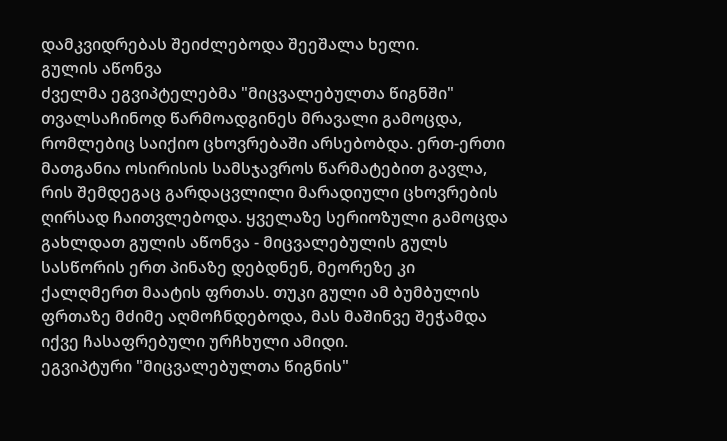დამკვიდრებას შეიძლებოდა შეეშალა ხელი.
გულის აწონვა
ძველმა ეგვიპტელებმა "მიცვალებულთა წიგნში" თვალსაჩინოდ წარმოადგინეს მრავალი გამოცდა, რომლებიც საიქიო ცხოვრებაში არსებობდა. ერთ-ერთი მათგანია ოსირისის სამსჯავროს წარმატებით გავლა, რის შემდეგაც გარდაცვლილი მარადიული ცხოვრების ღირსად ჩაითვლებოდა. ყველაზე სერიოზული გამოცდა გახლდათ გულის აწონვა - მიცვალებულის გულს სასწორის ერთ პინაზე დებდნენ, მეორეზე კი ქალღმერთ მაატის ფრთას. თუკი გული ამ ბუმბულის ფრთაზე მძიმე აღმოჩნდებოდა, მას მაშინვე შეჭამდა იქვე ჩასაფრებული ურჩხული ამიდი.
ეგვიპტური "მიცვალებულთა წიგნის"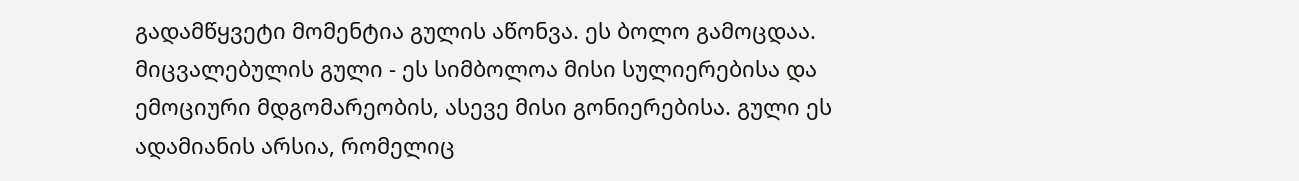გადამწყვეტი მომენტია გულის აწონვა. ეს ბოლო გამოცდაა. მიცვალებულის გული - ეს სიმბოლოა მისი სულიერებისა და ემოციური მდგომარეობის, ასევე მისი გონიერებისა. გული ეს ადამიანის არსია, რომელიც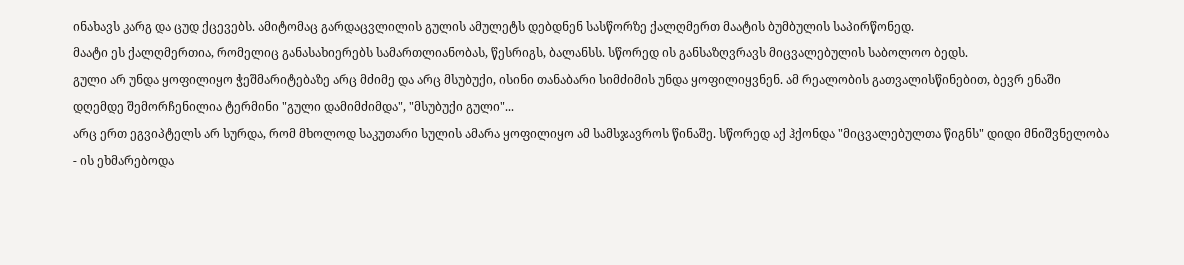ინახავს კარგ და ცუდ ქცევებს. ამიტომაც გარდაცვლილის გულის ამულეტს დებდნენ სასწორზე ქალღმერთ მაატის ბუმბულის საპირწონედ.
მაატი ეს ქალღმერთია, რომელიც განასახიერებს სამართლიანობას, წესრიგს, ბალანსს. სწორედ ის განსაზღვრავს მიცვალებულის საბოლოო ბედს.
გული არ უნდა ყოფილიყო ჭეშმარიტებაზე არც მძიმე და არც მსუბუქი, ისინი თანაბარი სიმძიმის უნდა ყოფილიყვნენ. ამ რეალობის გათვალისწინებით, ბევრ ენაში დღემდე შემორჩენილია ტერმინი "გული დამიმძიმდა", "მსუბუქი გული"...
არც ერთ ეგვიპტელს არ სურდა, რომ მხოლოდ საკუთარი სულის ამარა ყოფილიყო ამ სამსჯავროს წინაშე. სწორედ აქ ჰქონდა "მიცვალებულთა წიგნს" დიდი მნიშვნელობა - ის ეხმარებოდა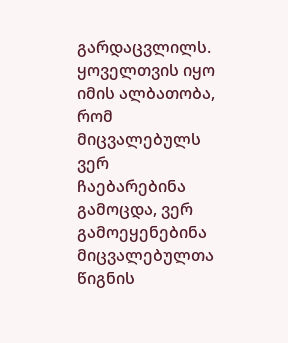გარდაცვლილს. ყოველთვის იყო იმის ალბათობა, რომ მიცვალებულს ვერ ჩაებარებინა გამოცდა, ვერ გამოეყენებინა მიცვალებულთა წიგნის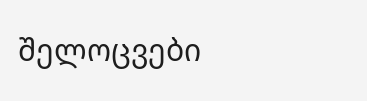შელოცვები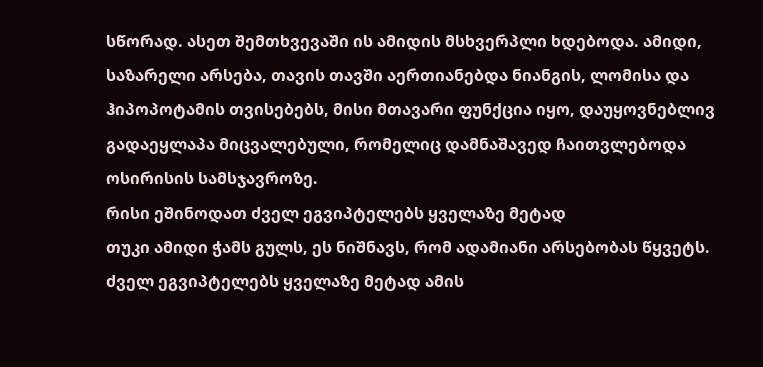სწორად. ასეთ შემთხვევაში ის ამიდის მსხვერპლი ხდებოდა. ამიდი, საზარელი არსება, თავის თავში აერთიანებდა ნიანგის, ლომისა და ჰიპოპოტამის თვისებებს, მისი მთავარი ფუნქცია იყო, დაუყოვნებლივ გადაეყლაპა მიცვალებული, რომელიც დამნაშავედ ჩაითვლებოდა ოსირისის სამსჯავროზე.
რისი ეშინოდათ ძველ ეგვიპტელებს ყველაზე მეტად
თუკი ამიდი ჭამს გულს, ეს ნიშნავს, რომ ადამიანი არსებობას წყვეტს. ძველ ეგვიპტელებს ყველაზე მეტად ამის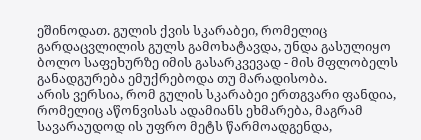ეშინოდათ. გულის ქვის სკარაბეი, რომელიც გარდაცვლილის გულს გამოხატავდა, უნდა გასულიყო ბოლო საფეხურზე იმის გასარკვევად - მის მფლობელს განადგურება ემუქრებოდა თუ მარადისობა.
არის ვერსია, რომ გულის სკარაბეი ერთგვარი ფანდია, რომელიც აწონვისას ადამიანს ეხმარება, მაგრამ სავარაუდოდ ის უფრო მეტს წარმოადგენდა,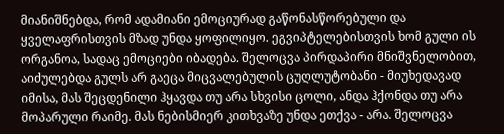მიანიშნებდა, რომ ადამიანი ემოციურად გაწონასწორებული და ყველაფრისთვის მზად უნდა ყოფილიყო. ეგვიპტელებისთვის ხომ გული ის ორგანოა, სადაც ემოციები იბადება. შელოცვა პირდაპირი მნიშვნელობით, აიძულებდა გულს არ გაეცა მიცვალებულის ცუღლუტობანი - მიუხედავად იმისა, მას შეცდენილი ჰყავდა თუ არა სხვისი ცოლი, ანდა ჰქონდა თუ არა მოპარული რაიმე. მას ნებისმიერ კითხვაზე უნდა ეთქვა - არა. შელოცვა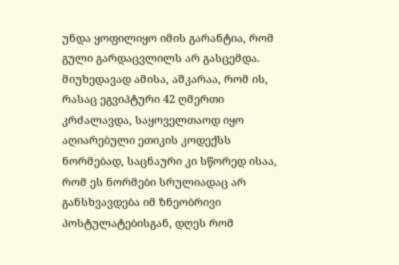უნდა ყოფილიყო იმის გარანტია, რომ გული გარდაცვლილს არ გასცემდა.
მიუხედავად ამისა, აშკარაა, რომ ის, რასაც ეგვიპტური 42 ღმერთი კრძალავდა, საყოველთაოდ იყო აღიარებული ეთიკის კოდექსს ნორმებად, საცნაური კი სწორედ ისაა, რომ ეს ნორმები სრულიადაც არ განსხვავდება იმ ზნეობრივი პოსტულატებისგან, დღეს რომ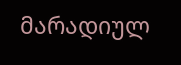მარადიულ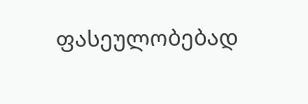ფასეულობებად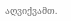აღვიქვამთ.